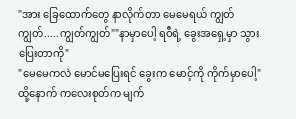"အား ခြေထောက်တွေ နာလိုက်တာ မေမေရယ် ကျွတ်ကျွတ်.....ကျွတ်ကျွတ်""နာမှာပေါ့ ရဝီရဲ့ ခွေးအရှေ့မှာ သွားပြေးတာကို"
"မေမေကလဲ မောင်မပြေးရင် ခွေးက မောင့်ကို ကိုက်မှာပေါ့"
ထို့နောက် ကလေးစုတ်က မျက်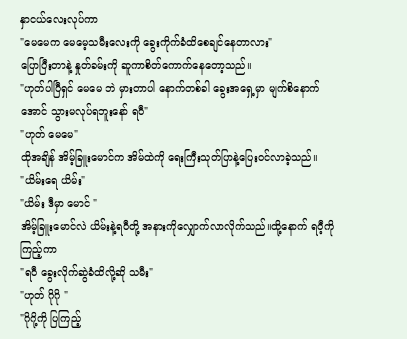နှာငယ်လေးလုပ်ကာ
"မေမေက မေမေ့သမီးလေးကို ခွေးကိုက်ခံထိစေချင်နေတာလား"
ပြောပြီးတာနဲ့ နှုတ်ခမ်းကို ဆူကာစိတ်ကောက်နေတော့သည်။
"ဟုတ်ပါပြီရှင် မေမေ ဘဲ မှားတာပါ နောက်တစ်ခါ ခွေးအရှေ့မှာ မျက်စိနောက်အောင် သွားမလုပ်ရဘူးနော် ရဝီ"
"ဟုတ် မေမေ"
ထိုအချိန် အိမ့်ခြူးမောင်က အိမ်ထဲကို ရေးကြီးသုတ်ပြာနဲ့ပြေးဝင်လာခဲ့သည်။
"ယိမ်းရေ ယိမ်း"
"ယိမ်း ဒီမှာ မောင် "
အိမ့်ခြူးမောင်လဲ ယိမ်းနဲ့ရဝီတို့ အနားကိုလျှောက်လာလိုက်သည်။ထို့နောက် ရဝီ့ကို ကြည့်ကာ
"ရဝီ ခွေးလိုက်ဆွဲခံထိလို့ဆို သမီး"
"ဟုတ် ဂိုဂို "
"ဂိုဂို့ကို ပြကြည့်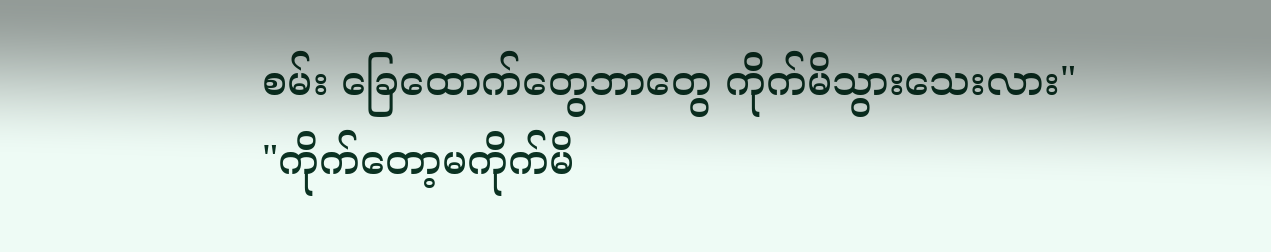စမ်း ခြေထောက်တွေဘာတွေ ကိုက်မိသွားသေးလား"
"ကိုက်တော့မကိုက်မိ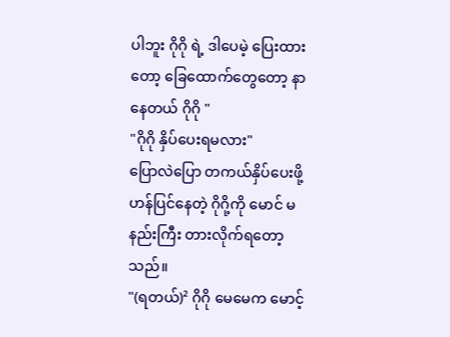ပါဘူး ဂိုဂို ရဲ့ ဒါပေမဲ့ ပြေးထားတော့ ခြေထောက်တွေတော့ နာနေတယ် ဂိုဂို "
"ဂိုဂို နှိပ်ပေးရမလား"
ပြောလဲပြော တကယ်နှိပ်ပေးဖို့ ဟန်ပြင်နေတဲ့ ဂိုဂို့ကို မောင် မနည်းကြီး တားလိုက်ရတော့သည်။
"(ရတယ်)² ဂိုဂို မေမေက မောင့်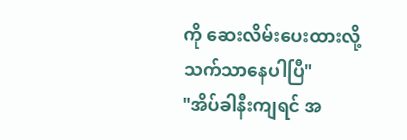ကို ဆေးလိမ်းပေးထားလို့ သက်သာနေပါပြီ"
"အိပ်ခါနီးကျရင် အ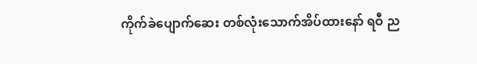ကိုက်ခဲပျောက်ဆေး တစ်လုံးသောက်အိပ်ထားနော် ရဝီ ည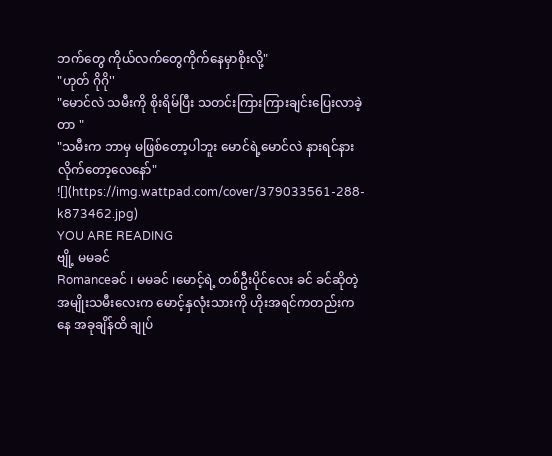ဘက်တွေ ကိုယ်လက်တွေကိုက်နေမှာစိုးလို့"
"ဟုတ် ဂိုဂို''
"မောင်လဲ သမီးကို စိုးရိမ်ပြီး သတင်းကြားကြားချင်းပြေးလာခဲ့တာ "
"သမီးက ဘာမှ မဖြစ်တော့ပါဘူး မောင်ရဲ့မောင်လဲ နားရင်နားလိုက်တော့လေနော်"
![](https://img.wattpad.com/cover/379033561-288-k873462.jpg)
YOU ARE READING
ဗျို့ မမခင်
Romanceခင် ၊ မမခင် ၊မောင့်ရဲ့ တစ်ဦးပိုင်လေး ခင် ခင်ဆိုတဲ့ အမျိုးသမီးလေးက မောင့်နှလုံးသားကို ဟိုးအရင်ကတည်းကနေ အခုချိန်ထိ ချုပ်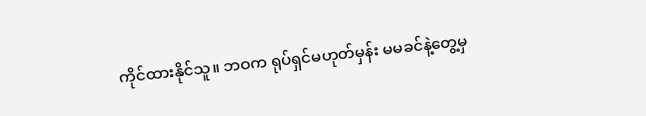ကိုင်ထားနိုင်သူ။ ဘဝက ရုပ်ရှင်မဟုတ်မှန်း မမခင်နဲ့တွေ့မှ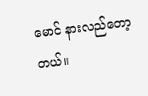မောင် နားလည်တော့တယ်။